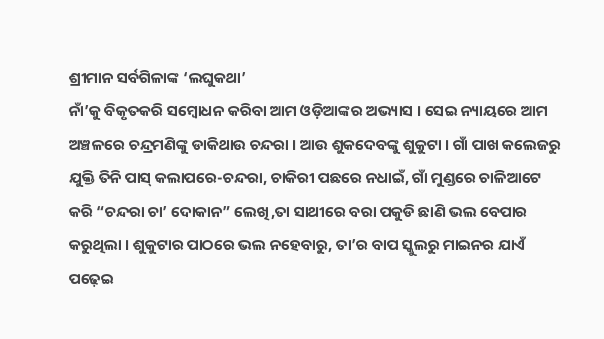ଶ୍ରୀମାନ ସର୍ବଗିଳାଙ୍କ ‘ଲଘୁକଥା’
ନାଁ’କୁ ବିକୃତକରି ସମ୍ବୋଧନ କରିବା ଆମ ଓଡ଼ିଆଙ୍କର ଅଭ୍ୟାସ । ସେଇ ନ୍ୟାୟରେ ଆମ ଅଞ୍ଚଳରେ ଚନ୍ଦ୍ରମଣିଙ୍କୁ ଡାକିଥାଉ ଚନ୍ଦରା । ଆଉ ଶୁକଦେବଙ୍କୁ ଶୁକୁଟା । ଗାଁ ପାଖ କଲେଜରୁ ଯୁକ୍ତି ତିନି ପାସ୍ କଲାପରେ-ଚନ୍ଦରା, ଚାକିରୀ ପଛରେ ନଧାଇଁ, ଗାଁ ମୁଣ୍ଡରେ ଚାଳିଆଟେ କରି “ଚନ୍ଦରା ଚା’ ଦୋକାନ” ଲେଖି,ତା ସାଥୀରେ ବରା ପକୁଡି ଛାଣି ଭଲ ବେପାର କରୁଥିଲା । ଶୁକୁଟାର ପାଠରେ ଭଲ ନହେବାରୁ, ତା’ର ବାପ ସ୍କୁଲରୁ ମାଇନର ଯାଏଁ ପଢ଼େଇ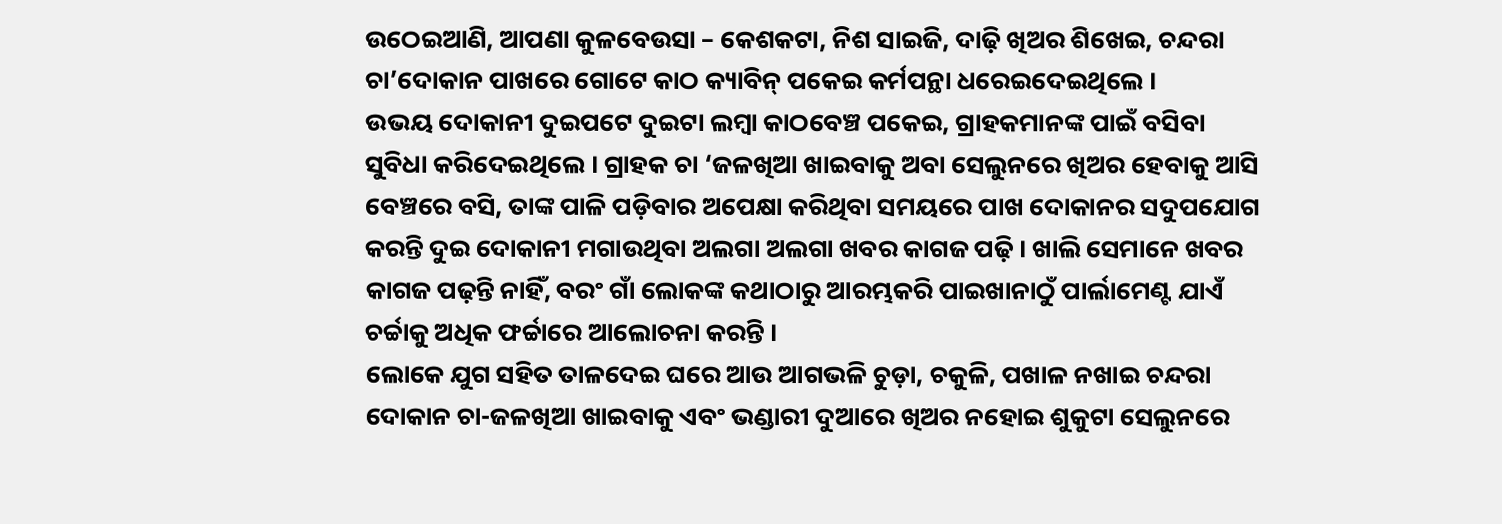ଉଠେଇଆଣି, ଆପଣା କୁଳବେଉସା – କେଶକଟା, ନିଶ ସାଇଜି, ଦାଢ଼ି ଖିଅର ଶିଖେଇ, ଚନ୍ଦରା ଚା’ଦୋକାନ ପାଖରେ ଗୋଟେ କାଠ କ୍ୟାବିନ୍ ପକେଇ କର୍ମପନ୍ଥା ଧରେଇଦେଇଥିଲେ ।
ଉଭୟ ଦୋକାନୀ ଦୁଇପଟେ ଦୁଇଟା ଲମ୍ବା କାଠବେଞ୍ଚ ପକେଇ, ଗ୍ରାହକମାନଙ୍କ ପାଇଁ ବସିବା ସୁବିଧା କରିଦେଇଥିଲେ । ଗ୍ରାହକ ଚା ‘ଜଳଖିଆ ଖାଇବାକୁ ଅବା ସେଲୁନରେ ଖିଅର ହେବାକୁ ଆସି ବେଞ୍ଚରେ ବସି, ତାଙ୍କ ପାଳି ପଡ଼ିବାର ଅପେକ୍ଷା କରିଥିବା ସମୟରେ ପାଖ ଦୋକାନର ସଦୁପଯୋଗ କରନ୍ତି ଦୁଇ ଦୋକାନୀ ମଗାଉଥିବା ଅଲଗା ଅଲଗା ଖବର କାଗଜ ପଢ଼ି । ଖାଲି ସେମାନେ ଖବର କାଗଜ ପଢ଼ନ୍ତି ନାହିଁ, ବରଂ ଗାଁ ଲୋକଙ୍କ କଥାଠାରୁ ଆରମ୍ଭକରି ପାଇଖାନାଠୁଁ ପାର୍ଲାମେଣ୍ଟ ଯାଏଁ ଚର୍ଚ୍ଚାକୁ ଅଧିକ ଫର୍ଚ୍ଚାରେ ଆଲୋଚନା କରନ୍ତି ।
ଲୋକେ ଯୁଗ ସହିତ ତାଳଦେଇ ଘରେ ଆଉ ଆଗଭଳି ଚୁଡ଼ା, ଚକୁଳି, ପଖାଳ ନଖାଇ ଚନ୍ଦରା ଦୋକାନ ଚା-ଜଳଖିଆ ଖାଇବାକୁ ଏବଂ ଭଣ୍ଡାରୀ ଦୁଆରେ ଖିଅର ନହୋଇ ଶୁକୁଟା ସେଲୁନରେ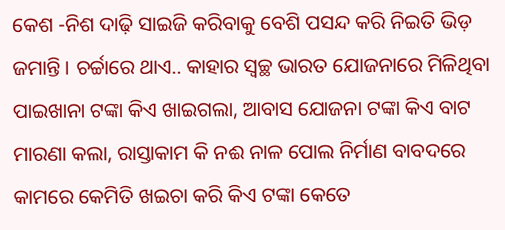କେଶ -ନିଶ ଦାଢ଼ି ସାଇଜି କରିବାକୁ ବେଶି ପସନ୍ଦ କରି ନିଇତି ଭିଡ଼ ଜମାନ୍ତି । ଚର୍ଚ୍ଚାରେ ଥାଏ.. କାହାର ସ୍ୱଚ୍ଛ ଭାରତ ଯୋଜନାରେ ମିଳିଥିବା ପାଇଖାନା ଟଙ୍କା କିଏ ଖାଇଗଲା, ଆବାସ ଯୋଜନା ଟଙ୍କା କିଏ ବାଟ ମାରଣା କଲା, ରାସ୍ତାକାମ କି ନଈ ନାଳ ପୋଲ ନିର୍ମାଣ ବାବଦରେ କାମରେ କେମିତି ଖଇଚା କରି କିଏ ଟଙ୍କା କେତେ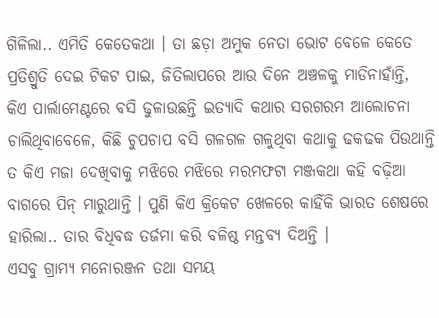ଗିଳିଲା.. ଏମିତି କେତେକଥା । ତା ଛଡ଼ା ଅମୁକ ନେତା ଭୋଟ ବେଳେ କେତେ ପ୍ରତିଶ୍ରୁତି ଦେଇ ଟିକଟ ପାଇ, ଜିତିଲାପରେ ଆଉ ଦିନେ ଅଞ୍ଚଳକୁ ମାଡିନାହାଁନ୍ତି, କିଏ ପାର୍ଲାମେଣ୍ଟରେ ବସି ଢୁଳାଉଛନ୍ତି ଇତ୍ୟାଦି କଥାର ସରଗରମ ଆଲୋଚନା ଚାଲିଥିବାବେଳେ, କିଛି ଚୁପଚାପ ବସି ଗଳଗଳ ଗଳୁଥିବା କଥାକୁ ଢକଢକ ପିଉଥାନ୍ତି ତ କିଏ ମଜା ଦେଖିବାକୁ ମଝିରେ ମଝିରେ ମରମଫଟା ମଞ୍ଜକଥା କହି ବଢ଼ିଆ ବାଗରେ ପିନ୍ ମାରୁଥାନ୍ତି । ପୁଣି କିଏ କ୍ରିକେଟ ଖେଳରେ କାହିଁକି ଭାରତ ଶେଷରେ ହାରିଲା.. ତାର ବିଧିବଦ୍ଧ ତର୍ଜମା କରି ବଳିଷ୍ଠ ମନ୍ତବ୍ୟ ଦିଅନ୍ତି ।
ଏସବୁ ଗ୍ରାମ୍ୟ ମନୋରଞ୍ଜନ ତଥା ସମୟ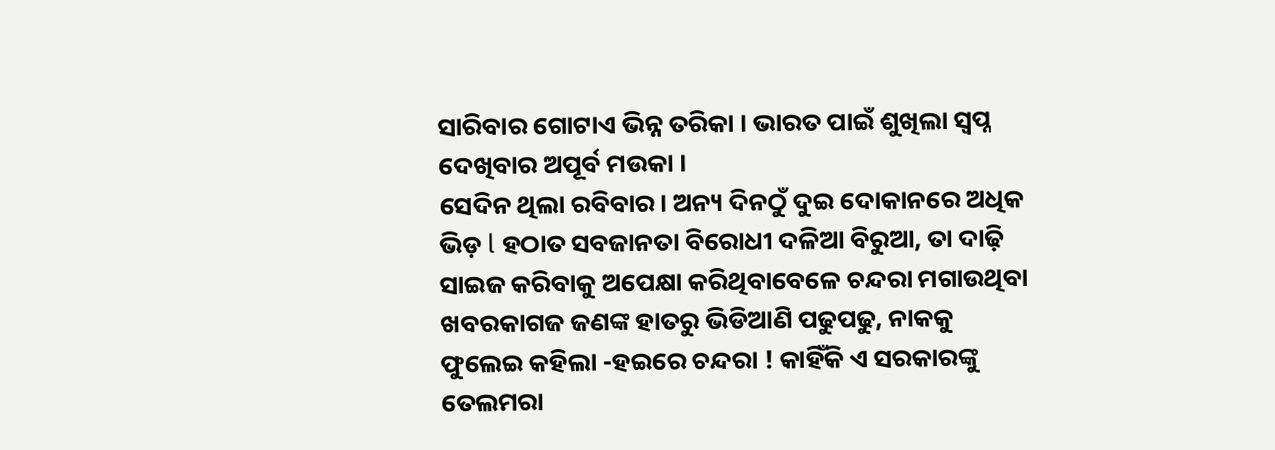ସାରିବାର ଗୋଟାଏ ଭିନ୍ନ ତରିକା । ଭାରତ ପାଇଁ ଶୁଖିଲା ସ୍ବପ୍ନ ଦେଖିବାର ଅପୂର୍ବ ମଉକା ।
ସେଦିନ ଥିଲା ରବିବାର। ଅନ୍ୟ ଦିନଠୁଁ ଦୁଇ ଦୋକାନରେ ଅଧିକ ଭିଡ଼ l ହଠାତ ସବଜାନତା ବିରୋଧୀ ଦଳିଆ ବିରୁଆ, ତା ଦାଢ଼ି ସାଇଜ କରିବାକୁ ଅପେକ୍ଷା କରିଥିବାବେଳେ ଚନ୍ଦରା ମଗାଉଥିବା ଖବରକାଗଜ ଜଣଙ୍କ ହାତରୁ ଭିଡିଆଣି ପଢୁପଢୁ, ନାକକୁ ଫୁଲେଇ କହିଲା -ହଇରେ ଚନ୍ଦରା ! କାହିଁକି ଏ ସରକାରଙ୍କୁ ତେଲମରା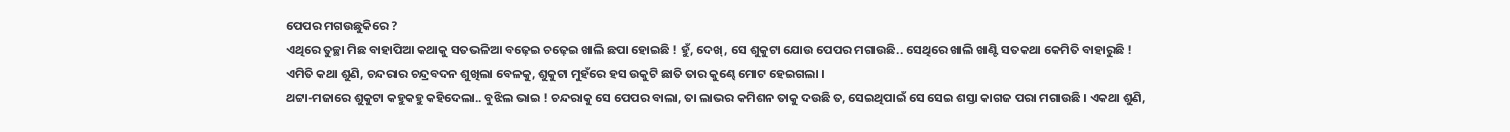ପେପର ମଗଉଛୁକିରେ ?
ଏଥିରେ ତୁଚ୍ଛା ମିଛ ବାହାପିଆ କଥାକୁ ସତଭଳିଆ ବଢ଼େଇ ଚଢ଼େଇ ଖାଲି ଛପା ହୋଇଛି ! ହୁଁ, ଦେଖ୍, ସେ ଶୁକୁଟା ଯୋଉ ପେପର ମଗାଉଛି.. ସେଥିରେ ଖାଲି ଖାଣ୍ଟି ସତକଥା କେମିତି ବାହାରୁଛି !
ଏମିତି କଥା ଶୁଣି, ଚନ୍ଦରାର ଚନ୍ଦ୍ରବଦନ ଶୁଖିଲା ବେଳକୁ, ଶୁକୁଟା ମୁହଁରେ ହସ ଉକୁଟି ଛାତି ତାର କୁଣ୍ଢେ ମୋଟ ହେଇଗଲା ।
ଥଟ୍ଟା-ମଜାରେ ଶୁକୁଟା କହୁକହୁ କହିଦେଲା.. ବୁଝିଲ ଭାଇ ! ଚନ୍ଦରାକୁ ସେ ପେପର ବାଲା, ତା ଲାଭର କମିଶନ ତାକୁ ଦଉଛି ତ, ସେଇଥିପାଇଁ ସେ ସେଇ ଶସ୍ତା କାଗଜ ପରା ମଗାଉଛି । ଏକଥା ଶୁଣି,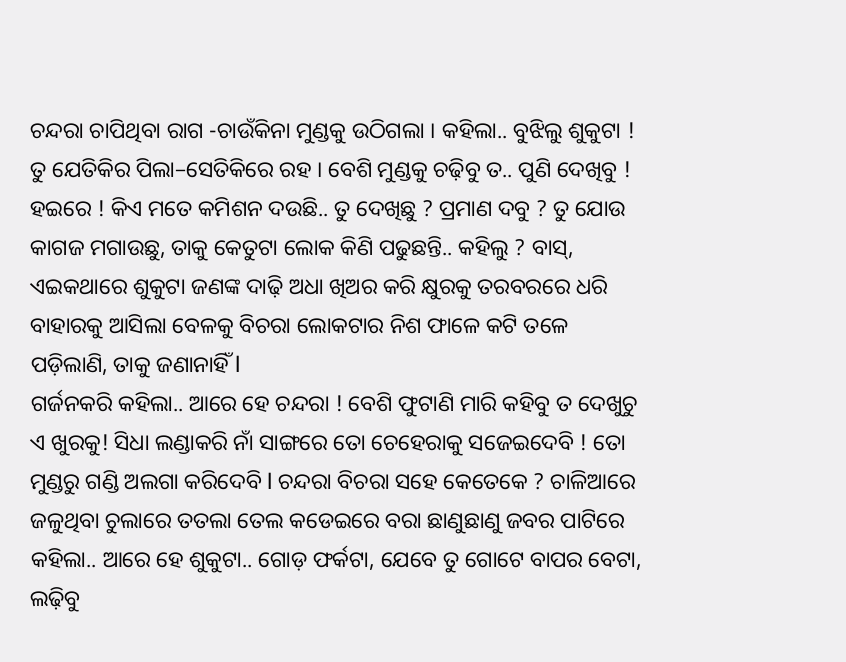ଚନ୍ଦରା ଚାପିଥିବା ରାଗ -ଚାଉଁକିନା ମୁଣ୍ଡକୁ ଉଠିଗଲା । କହିଲା.. ବୁଝିଲୁ ଶୁକୁଟା ! ତୁ ଯେତିକିର ପିଲା–ସେତିକିରେ ରହ । ବେଶି ମୁଣ୍ଡକୁ ଚଢ଼ିବୁ ତ.. ପୁଣି ଦେଖିବୁ ! ହଇରେ ! କିଏ ମତେ କମିଶନ ଦଉଛି.. ତୁ ଦେଖିଛୁ ? ପ୍ରମାଣ ଦବୁ ? ତୁ ଯୋଉ କାଗଜ ମଗାଉଛୁ, ତାକୁ କେତୁଟା ଲୋକ କିଣି ପଢୁଛନ୍ତି.. କହିଲୁ ? ବାସ୍, ଏଇକଥାରେ ଶୁକୁଟା ଜଣଙ୍କ ଦାଢ଼ି ଅଧା ଖିଅର କରି କ୍ଷୁରକୁ ତରବରରେ ଧରି ବାହାରକୁ ଆସିଲା ବେଳକୁ ବିଚରା ଲୋକଟାର ନିଶ ଫାଳେ କଟି ତଳେ ପଡ଼ିଲାଣି, ତାକୁ ଜଣାନାହିଁ l
ଗର୍ଜନକରି କହିଲା.. ଆରେ ହେ ଚନ୍ଦରା ! ବେଶି ଫୁଟାଣି ମାରି କହିବୁ ତ ଦେଖୁଚୁ ଏ ଖୁରକୁ! ସିଧା ଲଣ୍ଡାକରି ନାଁ ସାଙ୍ଗରେ ତୋ ଚେହେରାକୁ ସଜେଇଦେବି ! ତୋ ମୁଣ୍ଡରୁ ଗଣ୍ଡି ଅଲଗା କରିଦେବି l ଚନ୍ଦରା ବିଚରା ସହେ କେତେକେ ? ଚାଳିଆରେ ଜଳୁଥିବା ଚୁଲାରେ ତତଲା ତେଲ କଡେଇରେ ବରା ଛାଣୁଛାଣୁ ଜବର ପାଟିରେ କହିଲା.. ଆରେ ହେ ଶୁକୁଟା.. ଗୋଡ଼ ଫର୍କଟା, ଯେବେ ତୁ ଗୋଟେ ବାପର ବେଟା, ଲଢ଼ିବୁ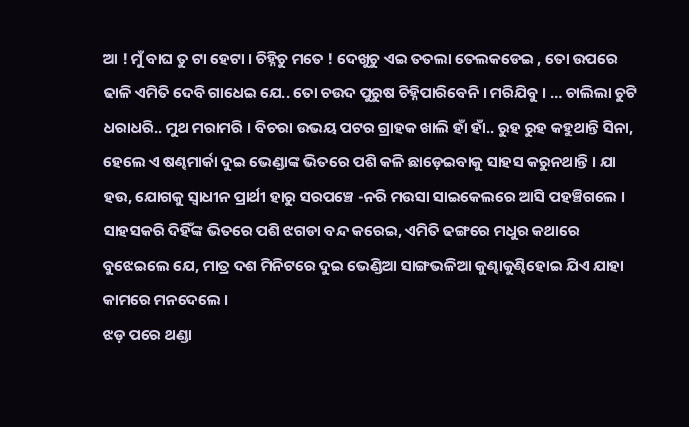ଆ ! ମୁଁ ବାଘ ତୁ ଟା ହେଟା । ଚିହ୍ନିଚୁ ମତେ ! ଦେଖୁଚୁ ଏଇ ତତଲା ତେଲକଡେଇ , ତୋ ଉପରେ ଢାଳି ଏମିତି ଦେବି ଗାଧେଇ ଯେ.. ତୋ ଚଉଦ ପୁରୁଷ ଚିହ୍ନିପାରିବେନି । ମରିଯିବୁ । … ଚାଲିଲା ଚୁଟି ଧରାଧରି.. ମୁଥ ମରାମରି । ବିଚରା ଉଭୟ ପଟର ଗ୍ରାହକ ଖାଲି ହାଁ ହାଁ.. ରୁହ ରୁହ କହୁଥାନ୍ତି ସିନା, ହେଲେ ଏ ଷଣ୍ଢମାର୍କା ଦୁଇ ଭେଣ୍ଡାଙ୍କ ଭିତରେ ପଶି କଳି ଛାଡ଼େଇବାକୁ ସାହସ କରୁନଥାନ୍ତି । ଯା ହଉ, ଯୋଗକୁ ସ୍ୱାଧୀନ ପ୍ରାର୍ଥୀ ହାରୁ ସରପଞ୍ଚେ -ନରି ମଉସା ସାଇକେଲରେ ଆସି ପହଞ୍ଚିଗଲେ । ସାହସକରି ଦିହିଁଙ୍କ ଭିତରେ ପଶି ଝଗଡା ବନ୍ଦ କରେଇ, ଏମିତି ଢଙ୍ଗରେ ମଧୁର କଥାରେ ବୁଝେଇଲେ ଯେ, ମାତ୍ର ଦଶ ମିନିଟରେ ଦୁଇ ଭେଣ୍ଡିଆ ସାଙ୍ଗଭଳିଆ କୁଣ୍ଢାକୁଣ୍ଢିହୋଇ ଯିଏ ଯାହା କାମରେ ମନଦେଲେ ।
ଝଡ଼ ପରେ ଥଣ୍ଡା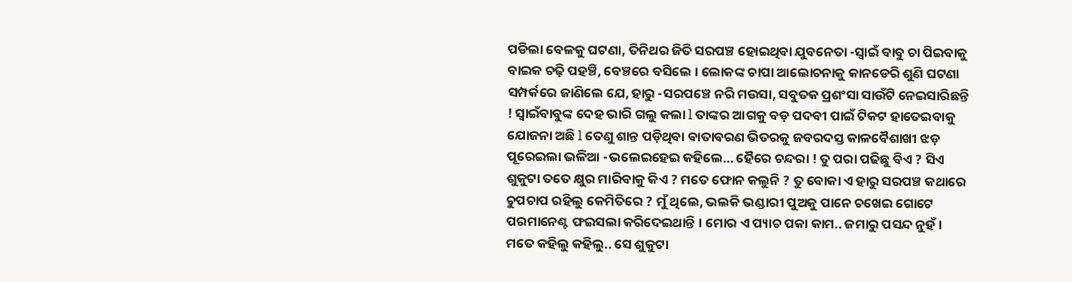ପଡିଲା ବେଳକୁ ଘଟଣା, ତିନିଥର ଜିତି ସରପଞ୍ଚ ହୋଇଥିବା ଯୁବନେତା -ସ୍ୱାଇଁ ବାବୁ ଚା ପିଇବାକୁ ବାଇକ ଚଢ଼ି ପହଞ୍ଚି, ବେଞ୍ଚରେ ବସିଲେ । ଲୋକଙ୍କ ଚାପା ଆଲୋଚନାକୁ କାନଡେରି ଶୁଣି ଘଟଣା ସମ୍ପର୍କରେ ଜାଣିଲେ ଯେ, ହାରୁ -ସରପଞ୍ଚେ ନରି ମଉସା, ସବୁତକ ପ୍ରଶଂସା ସାଉଁଟି ନେଇସାରିଛନ୍ତି ! ସ୍ୱାଇଁବାବୁଙ୍କ ଦେହ ଭାରି ଗଲୁ କଲା l ତାଙ୍କର ଆଗକୁ ବଡ଼ ପଦବୀ ପାଇଁ ଟିକଟ ହାତେଇବାକୁ ଯୋଜନା ଅଛି l ତେଣୁ ଶାନ୍ତ ପଡ଼ିଥିବା ବାତାବରଣ ଭିତରକୁ ଜବରଦସ୍ତ କାଳବୈଶାଖୀ ଝଡ଼ ପୂରେଇଲା ଭଳିଆ -ଭଲେଇହେଇ କହିଲେ… ହୈରେ ଚନ୍ଦରା ! ତୁ ପରା ପଢିଛୁ ବିଏ ? ସିଏ ଶୁକୁଟା ତତେ କ୍ଷୁର ମାରିବାକୁ କିଏ ? ମତେ ଫୋନ କଲୁନି ? ତୁ ବୋକା ଏ ହାରୁ ସରପଞ୍ଚ କଥାରେ ଚୁପଚାପ ରହିଲୁ କେମିତିରେ ? ମୁଁ ଥିଲେ, ଭଲକି ଭଣ୍ଡାରୀ ପୁଅକୁ ପାନେ ଚଖେଇ ଗୋଟେ ପରମାନେଣ୍ଟ ଫଇସଲା କରିଦେଇଥାନ୍ତି । ମୋର ଏ ପ୍ୟାଚ ପକା କାମ.. ଜମାରୁ ପସନ୍ଦ ନୁହଁ ।
ମତେ କହିଲୁ କହିଲୁ.. ସେ ଶୁକୁଟା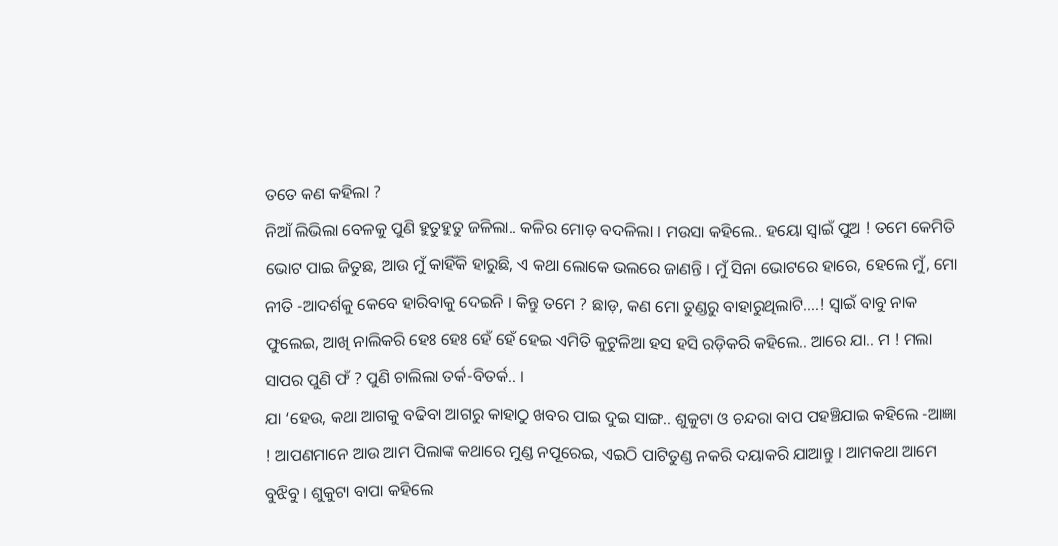ତତେ କଣ କହିଲା ?
ନିଆଁ ଲିଭିଲା ବେଳକୁ ପୁଣି ହୁତୁହୁତୁ ଜଳିଲା.. କଳିର ମୋଡ଼ ବଦଳିଲା । ମଉସା କହିଲେ.. ହୟୋ ସ୍ୱାଇଁ ପୁଅ ! ତମେ କେମିତି ଭୋଟ ପାଇ ଜିତୁଛ, ଆଉ ମୁଁ କାହିଁକି ହାରୁଛି, ଏ କଥା ଲୋକେ ଭଲରେ ଜାଣନ୍ତି । ମୁଁ ସିନା ଭୋଟରେ ହାରେ, ହେଲେ ମୁଁ, ମୋ ନୀତି -ଆଦର୍ଶକୁ କେବେ ହାରିବାକୁ ଦେଇନି । କିନ୍ତୁ ତମେ ? ଛାଡ଼, କଣ ମୋ ତୁଣ୍ଡରୁ ବାହାରୁଥିଲାଟି….! ସ୍ୱାଇଁ ବାବୁ ନାକ ଫୁଲେଇ, ଆଖି ନାଲିକରି ହେଃ ହେଃ ହେଁ ହେଁ ହେଇ ଏମିତି କୁଟୁଳିଆ ହସ ହସି ରଡ଼ିକରି କହିଲେ.. ଆରେ ଯା.. ମ ! ମଲା ସାପର ପୁଣି ଫଁ ? ପୁଣି ଚାଲିଲା ତର୍କ-ବିତର୍କ.. ।
ଯା ‘ହେଉ, କଥା ଆଗକୁ ବଢିବା ଆଗରୁ କାହାଠୁ ଖବର ପାଇ ଦୁଇ ସାଙ୍ଗ.. ଶୁକୁଟା ଓ ଚନ୍ଦରା ବାପ ପହଞ୍ଚିଯାଇ କହିଲେ -ଆଜ୍ଞା ! ଆପଣମାନେ ଆଉ ଆମ ପିଲାଙ୍କ କଥାରେ ମୁଣ୍ଡ ନପୂରେଇ, ଏଇଠି ପାଟିତୁଣ୍ଡ ନକରି ଦୟାକରି ଯାଆନ୍ତୁ । ଆମକଥା ଆମେ ବୁଝିବୁ । ଶୁକୁଟା ବାପା କହିଲେ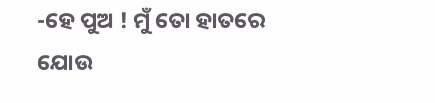-ହେ ପୁଅ ! ମୁଁ ତୋ ହାତରେ ଯୋଉ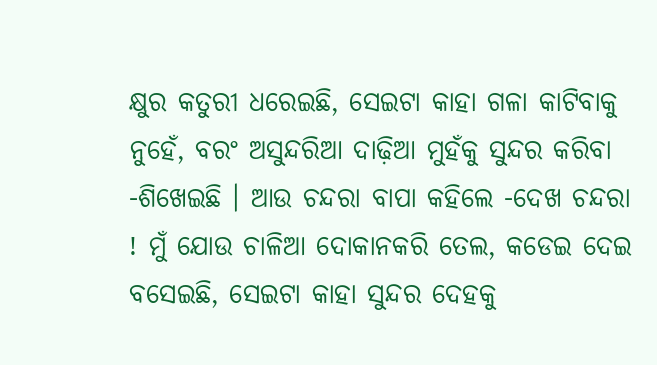କ୍ଷୁର କତୁରୀ ଧରେଇଛି, ସେଇଟା କାହା ଗଳା କାଟିବାକୁ ନୁହେଁ, ବରଂ ଅସୁନ୍ଦରିଆ ଦାଢ଼ିଆ ମୁହଁକୁ ସୁନ୍ଦର କରିବା -ଶିଖେଇଛି । ଆଉ ଚନ୍ଦରା ବାପା କହିଲେ -ଦେଖ ଚନ୍ଦରା ! ମୁଁ ଯୋଉ ଚାଳିଆ ଦୋକାନକରି ତେଲ, କଡେଇ ଦେଇ ବସେଇଛି, ସେଇଟା କାହା ସୁନ୍ଦର ଦେହକୁ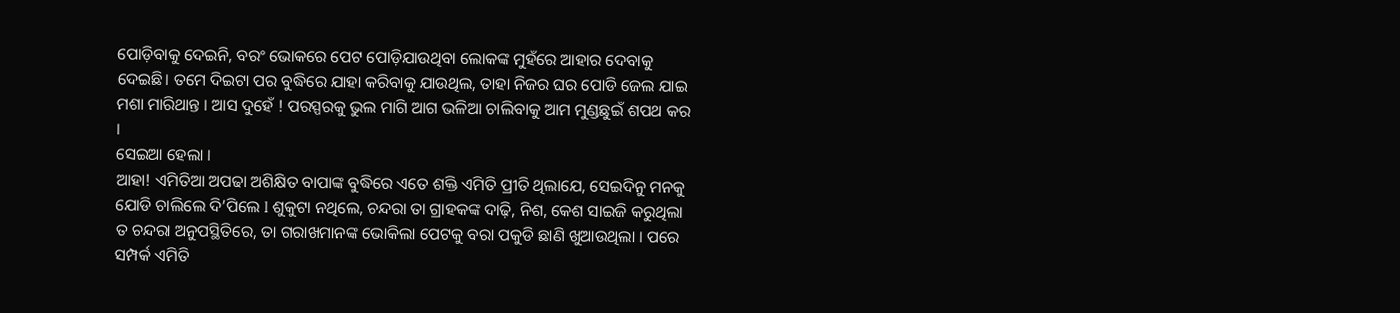ପୋଡ଼ିବାକୁ ଦେଇନି, ବରଂ ଭୋକରେ ପେଟ ପୋଡ଼ିଯାଉଥିବା ଲୋକଙ୍କ ମୁହଁରେ ଆହାର ଦେବାକୁ ଦେଇଛି। ତମେ ଦିଇଟା ପର ବୁଦ୍ଧିରେ ଯାହା କରିବାକୁ ଯାଉଥିଲ, ତାହା ନିଜର ଘର ପୋଡି ଜେଲ ଯାଇ ମଶା ମାରିଥାନ୍ତ । ଆସ ଦୁହେଁ ! ପରସ୍ପରକୁ ଭୁଲ ମାଗି ଆଗ ଭଳିଆ ଚାଲିବାକୁ ଆମ ମୁଣ୍ଡଛୁଇଁ ଶପଥ କର ।
ସେଇଆ ହେଲା ।
ଆହା! ଏମିତିଆ ଅପଢା ଅଶିକ୍ଷିତ ବାପାଙ୍କ ବୁଦ୍ଧିରେ ଏତେ ଶକ୍ତି ଏମିତି ପ୍ରୀତି ଥିଲାଯେ, ସେଇଦିନୁ ମନକୁ ଯୋଡି ଚାଲିଲେ ଦି’ପିଲେ l ଶୁକୁଟା ନଥିଲେ, ଚନ୍ଦରା ତା ଗ୍ରାହକଙ୍କ ଦାଢ଼ି, ନିଶ, କେଶ ସାଇଜି କରୁଥିଲା ତ ଚନ୍ଦରା ଅନୁପସ୍ଥିତିରେ, ତା ଗରାଖମାନଙ୍କ ଭୋକିଲା ପେଟକୁ ବରା ପକୁଡି ଛାଣି ଖୁଆଉଥିଲା । ପରେ ସମ୍ପର୍କ ଏମିତି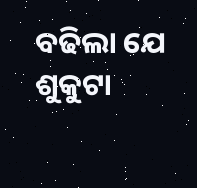ବଢିଲା ଯେ ଶୁକୁଟା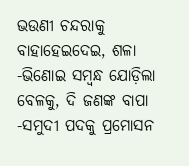ଭଉଣୀ ଚନ୍ଦରାକୁ ବାହାହେଇଦେଇ, ଶଳା -ଭିଣୋଇ ସମ୍ବନ୍ଧ ଯୋଡ଼ିଲା ବେଳକୁ, ଦି ଜଣଙ୍କ ବାପା -ସମୁଦୀ ପଦକୁ ପ୍ରମୋସନ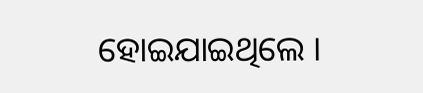ହୋଇଯାଇଥିଲେ ।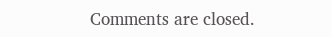Comments are closed.